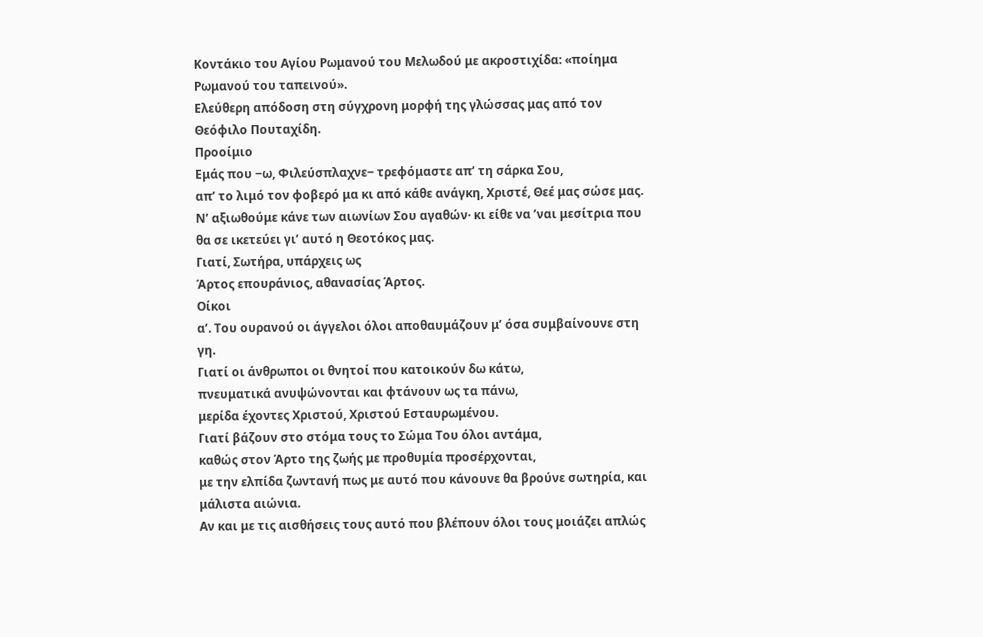Κοντάκιο του Αγίου Ρωμανού του Μελωδού με ακροστιχίδα: «ποίημα Ρωμανού του ταπεινού».
Ελεύθερη απόδοση στη σύγχρονη μορφή της γλώσσας μας από τον Θεόφιλο Πουταχίδη.
Προοίμιο
Εμάς που ‒ω, Φιλεύσπλαχνε‒ τρεφόμαστε απ’ τη σάρκα Σου,
απ’ το λιμό τον φοβερό μα κι από κάθε ανάγκη, Χριστέ, Θεέ μας σώσε μας.
Ν’ αξιωθούμε κάνε των αιωνίων Σου αγαθών· κι είθε να ’ναι μεσίτρια που θα σε ικετεύει γι’ αυτό η Θεοτόκος μας.
Γιατί, Σωτήρα, υπάρχεις ως
Άρτος επουράνιος, αθανασίας Άρτος.
Οίκοι
α’. Του ουρανού οι άγγελοι όλοι αποθαυμάζουν μ’ όσα συμβαίνουνε στη γη.
Γιατί οι άνθρωποι οι θνητοί που κατοικούν δω κάτω,
πνευματικά ανυψώνονται και φτάνουν ως τα πάνω,
μερίδα έχοντες Χριστού, Χριστού Εσταυρωμένου.
Γιατί βάζουν στο στόμα τους το Σώμα Του όλοι αντάμα,
καθώς στον Άρτο της ζωής με προθυμία προσέρχονται,
με την ελπίδα ζωντανή πως με αυτό που κάνουνε θα βρούνε σωτηρία, και μάλιστα αιώνια.
Αν και με τις αισθήσεις τους αυτό που βλέπουν όλοι τους μοιάζει απλώς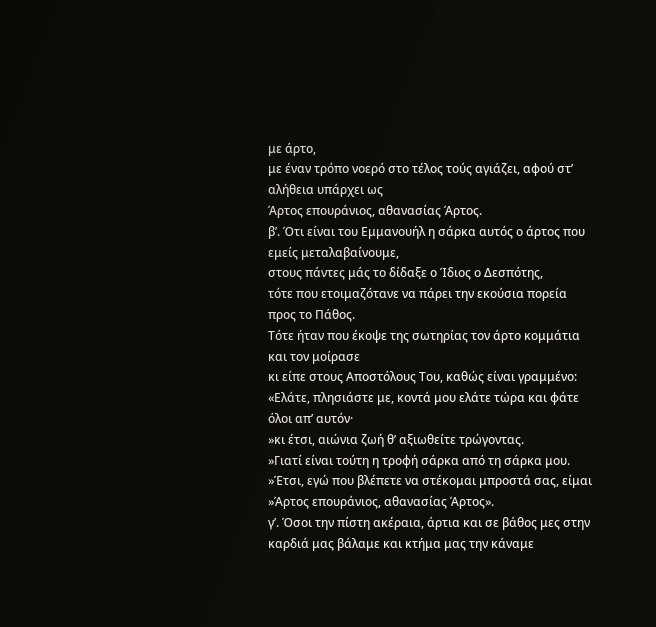με άρτο,
με έναν τρόπο νοερό στο τέλος τούς αγιάζει, αφού στ’ αλήθεια υπάρχει ως
Άρτος επουράνιος, αθανασίας Άρτος.
β’. Ότι είναι του Εμμανουήλ η σάρκα αυτός ο άρτος που εμείς μεταλαβαίνουμε,
στους πάντες μάς το δίδαξε ο Ίδιος ο Δεσπότης,
τότε που ετοιμαζότανε να πάρει την εκούσια πορεία προς το Πάθος.
Τότε ήταν που έκοψε της σωτηρίας τον άρτο κομμάτια και τον μοίρασε
κι είπε στους Αποστόλους Του, καθώς είναι γραμμένο:
«Ελάτε, πλησιάστε με, κοντά μου ελάτε τώρα και φάτε όλοι απ’ αυτόν·
»κι έτσι, αιώνια ζωή θ’ αξιωθείτε τρώγοντας.
»Γιατί είναι τούτη η τροφή σάρκα από τη σάρκα μου.
»Έτσι, εγώ που βλέπετε να στέκομαι μπροστά σας, είμαι
»Άρτος επουράνιος, αθανασίας Άρτος».
γ’. Όσοι την πίστη ακέραια, άρτια και σε βάθος μες στην καρδιά μας βάλαμε και κτήμα μας την κάναμε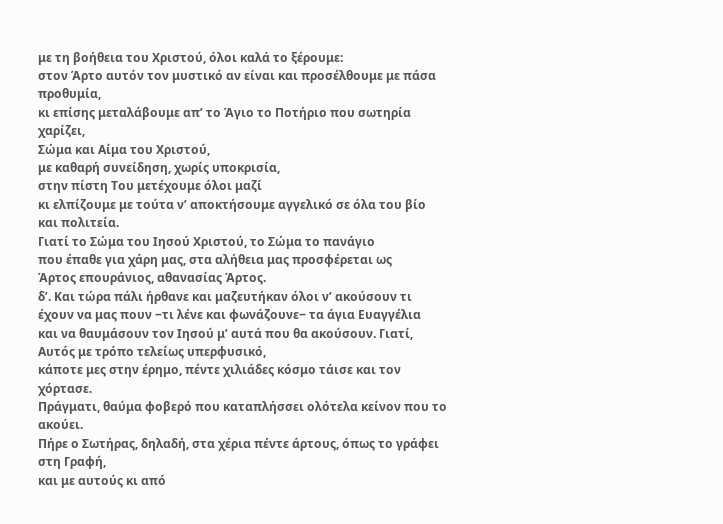με τη βοήθεια του Χριστού, όλοι καλά το ξέρουμε:
στον Άρτο αυτόν τον μυστικό αν είναι και προσέλθουμε με πάσα προθυμία,
κι επίσης μεταλάβουμε απ’ το Άγιο το Ποτήριο που σωτηρία χαρίζει,
Σώμα και Αίμα του Χριστού,
με καθαρή συνείδηση, χωρίς υποκρισία,
στην πίστη Του μετέχουμε όλοι μαζί
κι ελπίζουμε με τούτα ν’ αποκτήσουμε αγγελικό σε όλα του βίο και πολιτεία.
Γιατί το Σώμα του Ιησού Χριστού, το Σώμα το πανάγιο
που έπαθε για χάρη μας, στα αλήθεια μας προσφέρεται ως
Άρτος επουράνιος, αθανασίας Άρτος.
δ’. Και τώρα πάλι ήρθανε και μαζευτήκαν όλοι ν’ ακούσουν τι έχουν να μας πουν ‒τι λένε και φωνάζουνε‒ τα άγια Ευαγγέλια
και να θαυμάσουν τον Ιησού μ’ αυτά που θα ακούσουν. Γιατί, Αυτός με τρόπο τελείως υπερφυσικό,
κάποτε μες στην έρημο, πέντε χιλιάδες κόσμο τάισε και τον χόρτασε.
Πράγματι, θαύμα φοβερό που καταπλήσσει ολότελα κείνον που το ακούει.
Πήρε ο Σωτήρας, δηλαδή, στα χέρια πέντε άρτους, όπως το γράφει στη Γραφή,
και με αυτούς κι από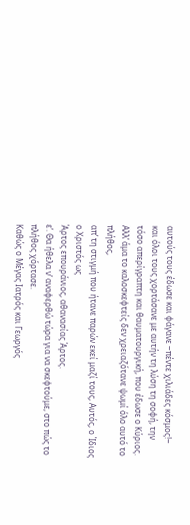αυτούς τους έδωσε και φάγανε ‒πέντε χιλιάδες κόσμος!‒
και όλοι τους χορτάσανε με αυτήν τη λύση τη σοφή, την τόσο απερίγραπτη και θαυματουργική, που έδωσε ο Κύριος.
Αλλ’ άμα το καλοσκεφτείς δεν χρειαζότανε ψωμί όλο αυτό το πλήθος,
απ’ τη στιγμή που ήτανε παρών εκεί μαζί τους, Αυτός, ο Ίδιος ο Χριστός ως
Άρτος επουράνιος, αθανασίας Άρτος.
ε’. Θα ήθελα ν’ αναφερθώ τώρα για να σκεφτούμε, στο πώς το πλήθος χόρτασε.
Καθώς ο Μέγας Ιατρός και Γεωργός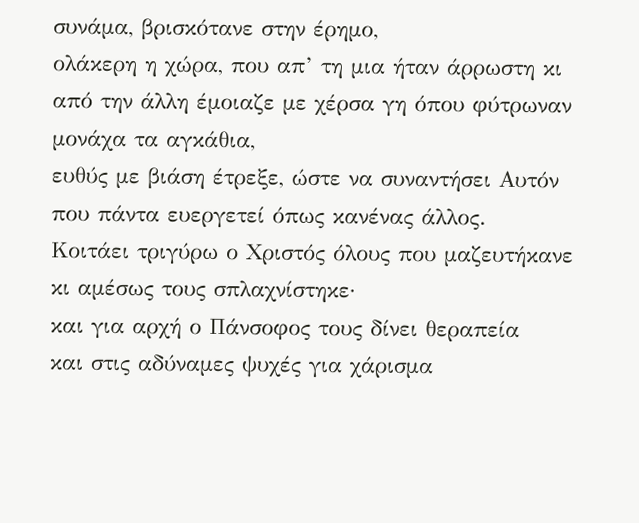συνάμα, βρισκότανε στην έρημο,
ολάκερη η χώρα, που απ’ τη μια ήταν άρρωστη κι από την άλλη έμοιαζε με χέρσα γη όπου φύτρωναν μονάχα τα αγκάθια,
ευθύς με βιάση έτρεξε, ώστε να συναντήσει Αυτόν που πάντα ευεργετεί όπως κανένας άλλος.
Κοιτάει τριγύρω ο Χριστός όλους που μαζευτήκανε κι αμέσως τους σπλαχνίστηκε·
και για αρχή ο Πάνσοφος τους δίνει θεραπεία
και στις αδύναμες ψυχές για χάρισμα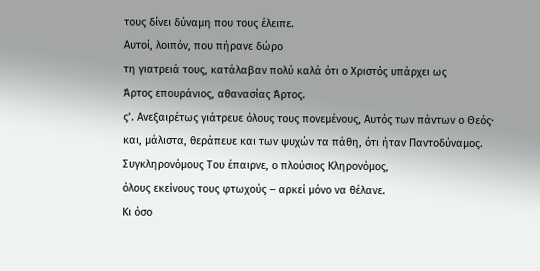τους δίνει δύναμη που τους έλειπε.
Αυτοί, λοιπόν, που πήρανε δώρο
τη γιατρειά τους, κατάλαβαν πολύ καλά ότι ο Χριστός υπάρχει ως
Άρτος επουράνιος, αθανασίας Άρτος.
ς’. Ανεξαιρέτως γιάτρευε όλους τους πονεμένους, Αυτός των πάντων ο Θεός·
και, μάλιστα, θεράπευε και των ψυχών τα πάθη, ότι ήταν Παντοδύναμος.
Συγκληρονόμους Του έπαιρνε, ο πλούσιος Κληρονόμος,
όλους εκείνους τους φτωχούς ‒ αρκεί μόνο να θέλανε.
Κι όσο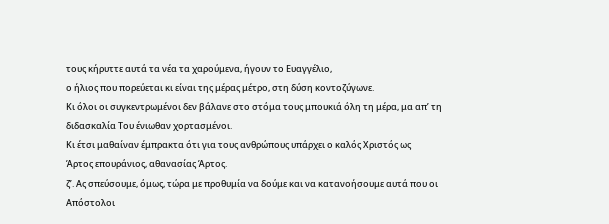τους κήρυττε αυτά τα νέα τα χαρούμενα, ήγουν το Ευαγγέλιο,
ο ήλιος που πορεύεται κι είναι της μέρας μέτρο, στη δύση κοντοζύγωνε.
Κι όλοι οι συγκεντρωμένοι δεν βάλανε στο στόμα τους μπουκιά όλη τη μέρα, μα απ’ τη διδασκαλία Του ένιωθαν χορτασμένοι.
Κι έτσι μαθαίναν έμπρακτα ότι για τους ανθρώπους υπάρχει ο καλός Χριστός ως
Άρτος επουράνιος, αθανασίας Άρτος.
ζ’. Ας σπεύσουμε, όμως, τώρα με προθυμία να δούμε και να κατανοήσουμε αυτά που οι Απόστολοι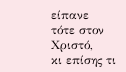είπανε τότε στον Χριστό,
κι επίσης τι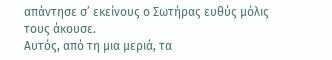απάντησε σ’ εκείνους ο Σωτήρας ευθύς μόλις τους άκουσε.
Αυτός, από τη μια μεριά, τα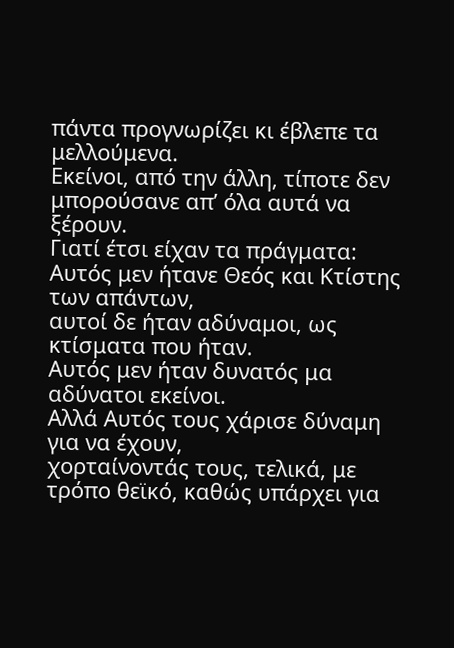πάντα προγνωρίζει κι έβλεπε τα μελλούμενα.
Εκείνοι, από την άλλη, τίποτε δεν μπορούσανε απ’ όλα αυτά να ξέρουν.
Γιατί έτσι είχαν τα πράγματα: Αυτός μεν ήτανε Θεός και Κτίστης των απάντων,
αυτοί δε ήταν αδύναμοι, ως κτίσματα που ήταν.
Αυτός μεν ήταν δυνατός μα αδύνατοι εκείνοι.
Αλλά Αυτός τους χάρισε δύναμη για να έχουν,
χορταίνοντάς τους, τελικά, με τρόπο θεϊκό, καθώς υπάρχει για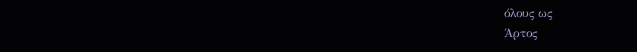όλους ως
Άρτος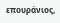επουράνιος,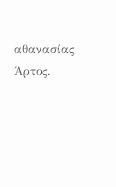αθανασίας Άρτος.